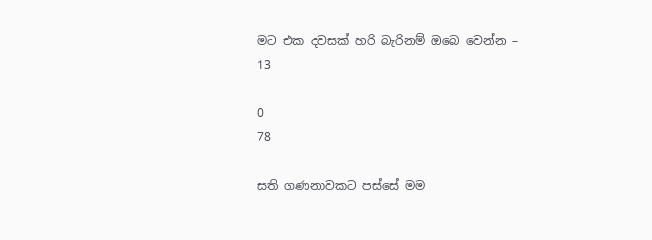මට එක දවසක් හරි බැරිනම් ඔබෙ වෙන්න – 13

0
78

සති ගණනාවකට පස්සේ මම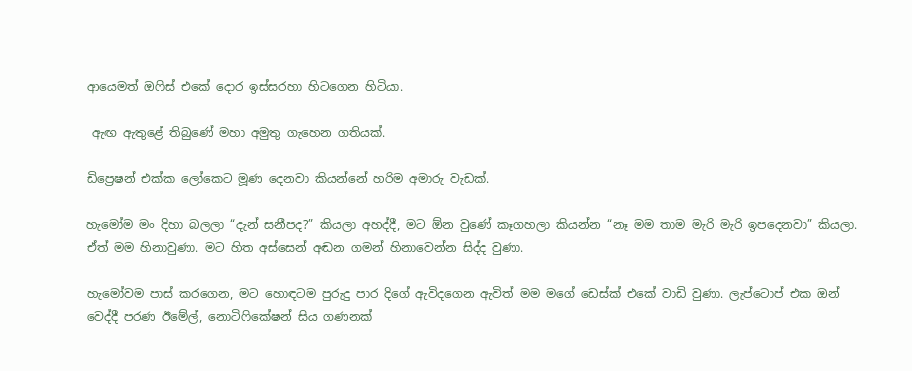ආයෙමත් ඔෆිස් එකේ දොර ඉස්සරහා හිටගෙන හිටියා.

 ඇඟ ඇතුළේ තිබුණේ මහා අමුතු ගැහෙන ගතියක්.

ඩිප්‍රෙෂන් එක්ක ලෝකෙට මූණ දෙනවා කියන්නේ හරිම අමාරු වැඩක්.

හැමෝම මං දිහා බලලා “දැන් සනීපද?” කියලා අහද්දී, මට ඕන වුණේ කෑගහලා කියන්න “නෑ මම තාම මැරි මැරි ඉපදෙනවා” කියලා. ඒත් මම හිනාවුණා. මට හිත අස්සෙන් අඬන ගමන් හිනාවෙන්න සිද්ද වුණා.

හැමෝවම පාස් කරගෙන, මට හොඳටම පුරුදු පාර දිගේ ඇවිදගෙන ඇවිත් මම මගේ ඩෙස්ක් එකේ වාඩි වුණා. ලැප්ටොප් එක ඔන් වෙද්දී පරණ ඊමේල්, නොටිෆිකේෂන් සිය ගණනක්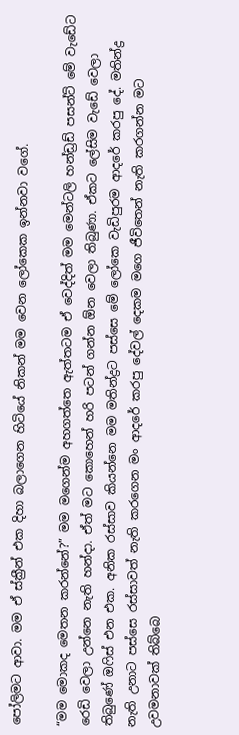පෝලිමට ආවා. මම ඒ ස්ක්‍රීන් එක දිහා බලාගෙන හිටියේ නිකන් මම වෙන ලෝකෙක ඉන්නවා වගේ.

“මම මොකද මෙතන කරන්නේ?” මම මගෙන්ම අහගත්තෙ ඇත්තටම ඒ වෙද්දිත් මම මෙන්ටලි හන්ඩ්‍රඩ් පසන්ට් මේ වැඩේට රෙඩි වෙලා උන්නෙ නැති හන්දා. ඒත් මට කොහෙන් හරි පටන් ගන්න ඕන වෙලා තිබුණා. ඒකට ලේසිම වැඩේ වෙලා තිබුණේ ඔෆිස් එන එක. අනික රස්සාව කියන්නෙ මම මතින්ද්‍රට පස්සෙ මේ ලෝකෙ වැඩිපුරම ආදරේ කරපු දේ. මතින්ද්‍ර නැති උනාට පස්සෙ රස්සාවත් නැති කරගෙන මං ආදරේ කරපු දේවල් දෙකම මගෙ ජීවිතෙන් නැති කරගන්න මට උවමනාවක් තිබ්බෙ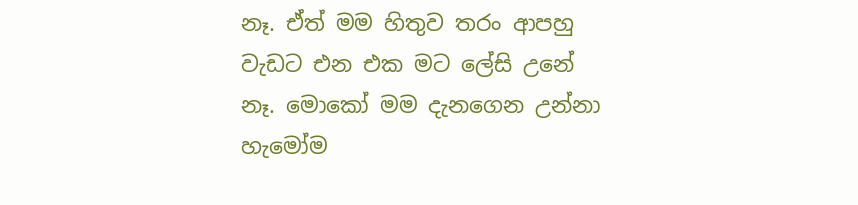නෑ. ඒත් මම හිතුව තරං ආපහු වැඩට එන එක මට ලේසි උනේ නෑ. මොකෝ මම දැනගෙන උන්නා හැමෝම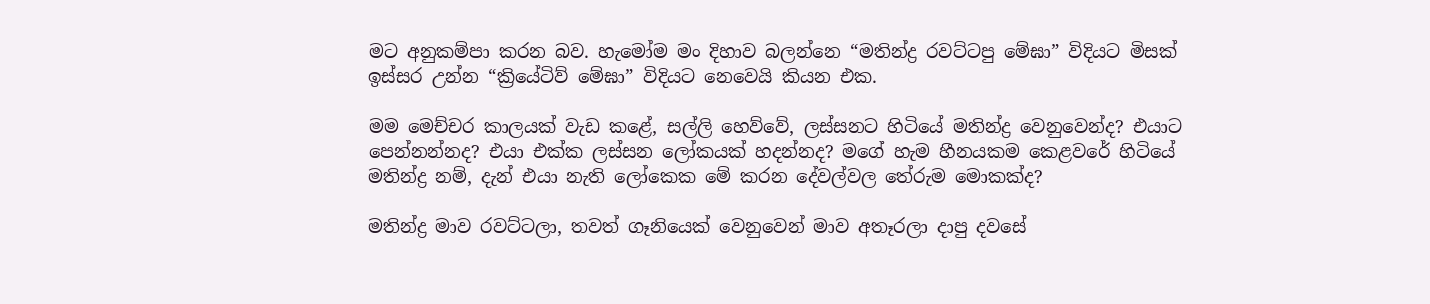මට අනුකම්පා කරන බව. හැමෝම මං දිහාව බලන්නෙ “මතින්ද්‍ර රවට්ටපු මේඝා” විදියට මිසක් ඉස්සර උන්න “ක්‍රියේටිව් මේඝා” විදියට නෙවෙයි කියන එක.

මම මෙච්චර කාලයක් වැඩ කළේ, සල්ලි හෙව්වේ, ලස්සනට හිටියේ මතින්ද්‍ර වෙනුවෙන්ද? එයාට පෙන්නන්නද? එයා එක්ක ලස්සන ලෝකයක් හදන්නද? මගේ හැම හීනයකම කෙළවරේ හිටියේ මතින්ද්‍ර නම්, දැන් එයා නැති ලෝකෙක මේ කරන දේවල්වල තේරුම මොකක්ද?

මතින්ද්‍ර මාව රවට්ටලා, තවත් ගෑනියෙක් වෙනුවෙන් මාව අතෑරලා දාපු දවසේ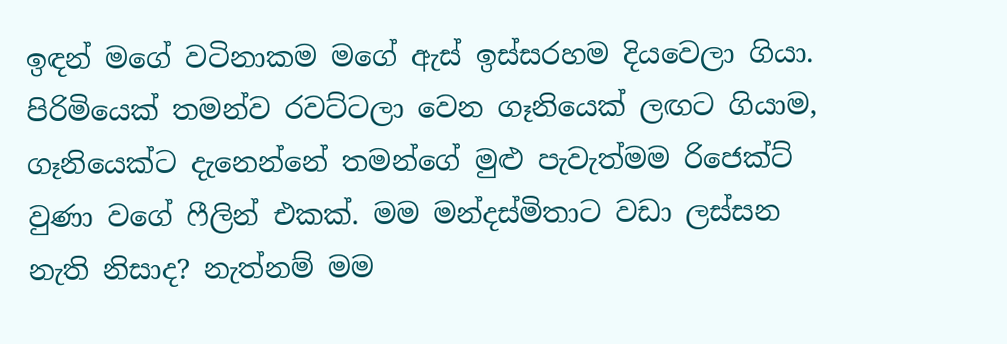ඉඳන් මගේ වටිනාකම මගේ ඇස් ඉස්සරහම දියවෙලා ගියා. පිරිමියෙක් තමන්ව රවට්ටලා වෙන ගෑනියෙක් ලඟට ගියාම, ගෑනියෙක්ට දැනෙන්නේ තමන්ගේ මුළු පැවැත්මම රිජෙක්ට් වුණා වගේ ෆීලින් එකක්. මම මන්දස්මිතාට වඩා ලස්සන නැති නිසාද? නැත්නම් මම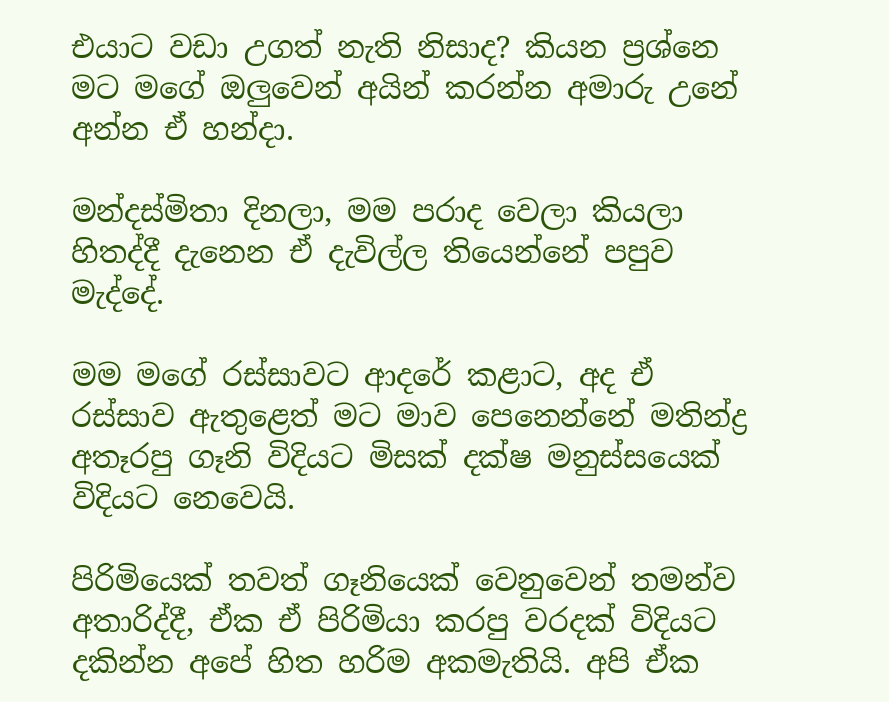එයාට වඩා උගත් නැති නිසාද? කියන ප්‍රශ්නෙ මට මගේ ඔලුවෙන් අයින් කරන්න අමාරු උනේ අන්න ඒ හන්දා.

මන්දස්මිතා දිනලා, මම පරාද වෙලා කියලා හිතද්දී දැනෙන ඒ දැවිල්ල තියෙන්නේ පපුව මැද්දේ.

මම මගේ රස්සාවට ආදරේ කළාට, අද ඒ රස්සාව ඇතුළෙත් මට මාව පෙනෙන්නේ මතින්ද්‍ර අතෑරපු ගෑනි විදියට මිසක් දක්ෂ මනුස්සයෙක් විදියට නෙවෙයි.

පිරිමියෙක් තවත් ගෑනියෙක් වෙනුවෙන් තමන්ව අතාරිද්දී, ඒක ඒ පිරිමියා කරපු වරදක් විදියට දකින්න අපේ හිත හරිම අකමැතියි. අපි ඒක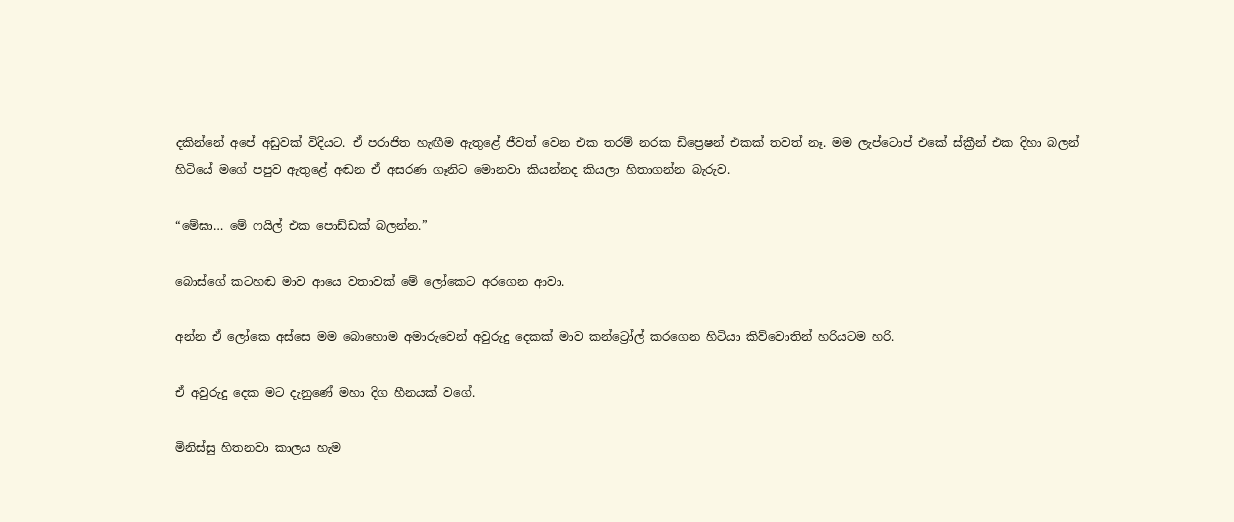දකින්නේ අපේ අඩුවක් විදියට. ඒ පරාජිත හැඟීම ඇතුළේ ජීවත් වෙන එක තරම් නරක ඩිප්‍රෙෂන් එකක් තවත් නෑ. මම ලැප්ටොප් එකේ ස්ක්‍රීන් එක දිහා බලන් හිටියේ මගේ පපුව ඇතුළේ අඬන ඒ අසරණ ගෑනිට මොනවා කියන්නද කියලා හිතාගන්න බැරුව.

“මේඝා… මේ ෆයිල් එක පොඩ්ඩක් බලන්න.”

බොස්ගේ කටහඬ මාව ආයෙ වතාවක් මේ ලෝකෙට අරගෙන ආවා.

අන්න ඒ ලෝකෙ අස්සෙ මම බොහොම අමාරුවෙන් අවුරුදු දෙකක් මාව කන්ට්‍රෝල් කරගෙන හිටියා කිව්වොතින් හරියටම හරි.

ඒ අවුරුදු දෙක මට දැනුණේ මහා දිග හීනයක් වගේ.

මිනිස්සු හිතනවා කාලය හැම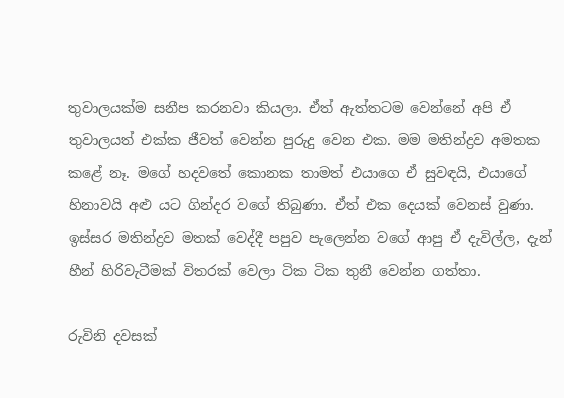තුවාලයක්ම සනීප කරනවා කියලා. ඒත් ඇත්තටම වෙන්නේ අපි ඒ තුවාලයත් එක්ක ජීවත් වෙන්න පුරුදු වෙන එක. මම මතින්ද්‍රව අමතක කළේ නෑ. මගේ හදවතේ කොනක තාමත් එයාගෙ ඒ සුවඳයි, එයාගේ හිනාවයි අළු යට ගින්දර වගේ තිබුණා. ඒත් එක දෙයක් වෙනස් වුණා. ඉස්සර මතින්ද්‍රව මතක් වෙද්දී පපුව පැලෙන්න වගේ ආපු ඒ දැවිල්ල, දැන් හීන් හිරිවැටීමක් විතරක් වෙලා ටික ටික තුනී වෙන්න ගත්තා.

රුවිනි දවසක්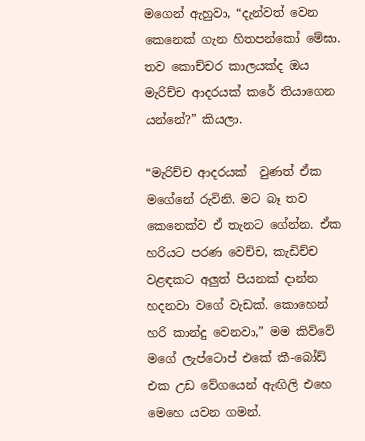මගෙන් ඇහුවා, “දැන්වත් වෙන කෙනෙක් ගැන හිතපන්කෝ මේඝා. තව කොච්චර කාලයක්ද ඔය මැරිච්ච ආදරයක් කරේ තියාගෙන යන්නේ?” කියලා.

“මැරිච්ච ආදරයක්  වුණත් ඒක මගේනේ රුවිනි. මට බෑ තව කෙනෙක්ව ඒ තැනට ගේන්න. ඒක හරියට පරණ වෙච්ච, කැඩිච්ච වළඳකට අලුත් පියනක් දාන්න හදනවා වගේ වැඩක්. කොහෙන් හරි කාන්දු වෙනවා,” මම කිව්වේ මගේ ලැප්ටොප් එකේ කී-බෝඩ් එක උඩ වේගයෙන් ඇඟිලි එහෙ මෙහෙ යවන ගමන්.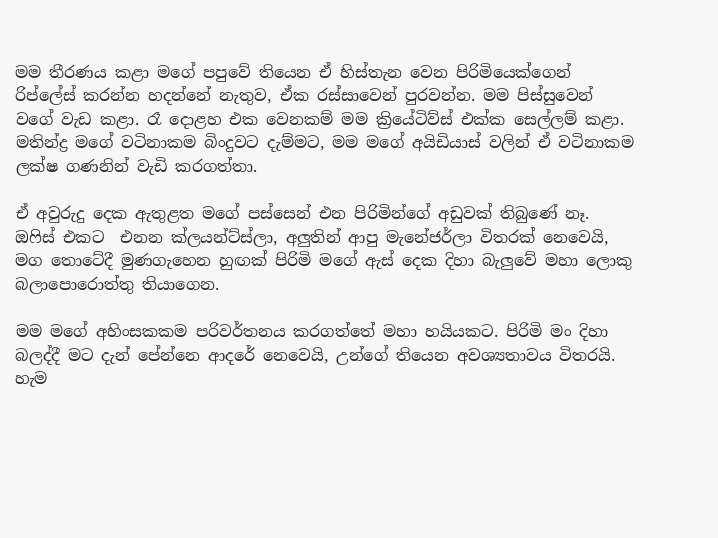මම තීරණය කළා මගේ පපුවේ තියෙන ඒ හිස්තැන වෙන පිරිමියෙක්ගෙන් රිප්ලේස් කරන්න හදන්නේ නැතුව, ඒක රස්සාවෙන් පුරවන්න. මම පිස්සුවෙන් වගේ වැඩ කළා. රෑ දොළහ එක වෙනකම් මම ක්‍රියේටිව්ස් එක්ක සෙල්ලම් කළා. මතින්ද්‍ර මගේ වටිනාකම බිංදුවට දැම්මට, මම මගේ අයිඩියාස් වලින් ඒ වටිනාකම ලක්ෂ ගණනින් වැඩි කරගත්තා.

ඒ අවුරුදු දෙක ඇතුළත මගේ පස්සෙන් එන පිරිමින්ගේ අඩුවක් තිබුණේ නෑ. ඔෆිස් එකට  එනන ක්ලයන්ට්ස්ලා, අලුතින් ආපු මැනේජර්ලා විතරක් නෙවෙයි, මග තොටේදී මුණගැහෙන හුඟක් පිරිමි මගේ ඇස් දෙක දිහා බැලුවේ මහා ලොකු බලාපොරොත්තු තියාගෙන.

මම මගේ අහිංසකකම පරිවර්තනය කරගත්තේ මහා හයියකට. පිරිමි මං දිහා බලද්දී මට දැන් පේන්නෙ ආදරේ නෙවෙයි, උන්ගේ තියෙන අවශ්‍යතාවය විතරයි. හැම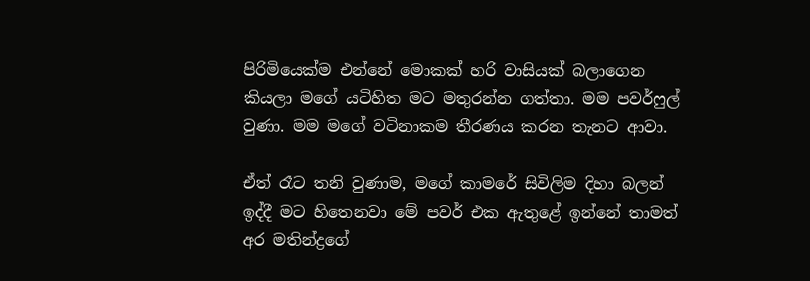පිරිමියෙක්ම එන්නේ මොකක් හරි වාසියක් බලාගෙන කියලා මගේ යටිහිත මට මතුරන්න ගත්තා. මම පවර්ෆුල් වුණා. මම මගේ වටිනාකම තීරණය කරන තැනට ආවා.

ඒත් රෑට තනි වුණාම, මගේ කාමරේ සිවිලිම දිහා බලන් ඉද්දී මට හිතෙනවා මේ පවර් එක ඇතුළේ ඉන්නේ තාමත් අර මතින්ද්‍රගේ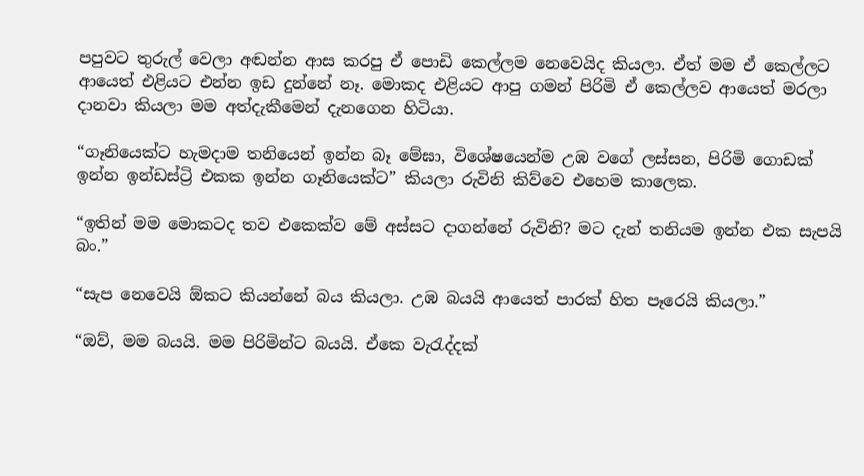පපුවට තුරුල් වෙලා අඬන්න ආස කරපු ඒ පොඩි කෙල්ලම නෙවෙයිද කියලා. ඒත් මම ඒ කෙල්ලට ආයෙත් එළියට එන්න ඉඩ දුන්නේ නෑ. මොකද එළියට ආපු ගමන් පිරිමි ඒ කෙල්ලව ආයෙත් මරලා දානවා කියලා මම අත්දැකීමෙන් දැනගෙන හිටියා.

“ගෑනියෙක්ට හැමදාම තනියෙන් ඉන්න බෑ මේඝා, විශේෂයෙන්ම උඹ වගේ ලස්සන, පිරිමි ගොඩක් ඉන්න ඉන්ඩස්ට්‍රි එකක ඉන්න ගෑනියෙක්ට” කියලා රුවිනි කිව්වෙ එහෙම කාලෙක.

“ඉතින් මම මොකටද තව එකෙක්ව මේ අස්සට දාගන්නේ රුවිනි? මට දැන් තනියම ඉන්න එක සැපයි බං.”

“සැප නෙවෙයි ඕකට කියන්නේ බය කියලා. උඹ බයයි ආයෙත් පාරක් හිත පෑරෙයි කියලා.”

“ඔව්, මම බයයි. මම පිරිමින්ට බයයි. ඒකෙ වැරැද්දක්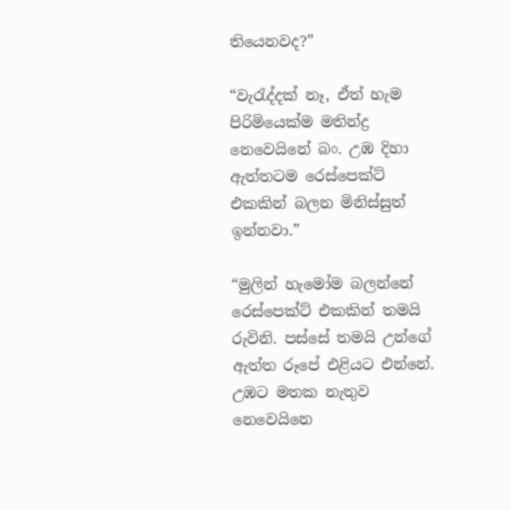තියෙනවද?”

“වැරැද්දක් නෑ, ඒත් හැම පිරිමියෙක්ම මතින්ද්‍ර නෙවෙයිනේ බං. උඹ දිහා ඇත්තටම රෙස්පෙක්ට් එකකින් බලන මිනිස්සුත් ඉන්නවා.”

“මුලින් හැමෝම බලන්නේ රෙස්පෙක්ට් එකකින් තමයි රුවිනි. පස්සේ තමයි උන්ගේ ඇත්ත රූපේ එළියට එන්නේ. උඹට මතක නැතුව නෙවෙයිනෙ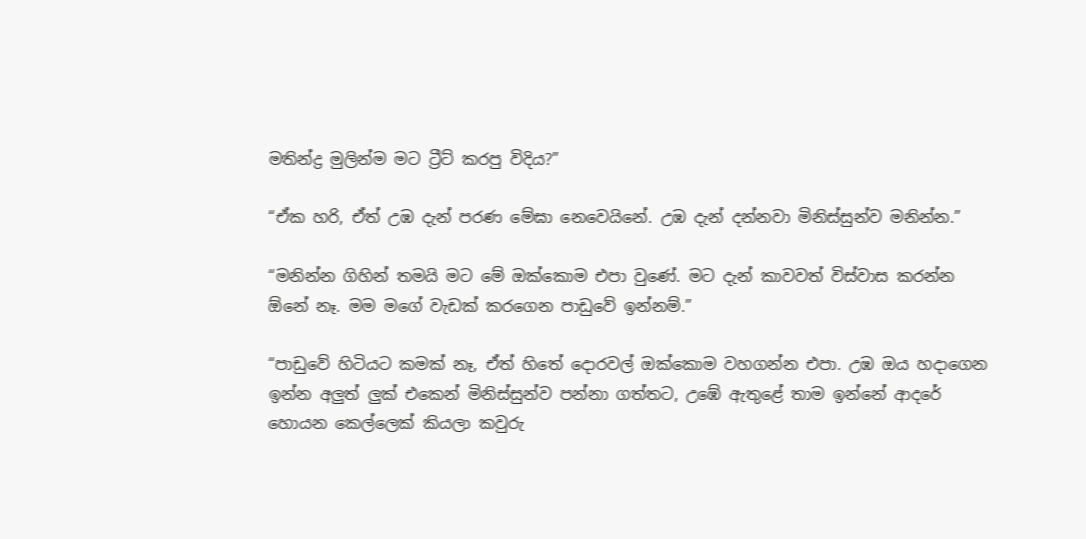මතින්ද්‍ර මුලින්ම මට ට්‍රීට් කරපු විදිය?”

“ඒක හරි, ඒත් උඹ දැන් පරණ මේඝා නෙවෙයිනේ. උඹ දැන් දන්නවා මිනිස්සුන්ව මනින්න.”

“මනින්න ගිහින් තමයි මට මේ ඔක්කොම එපා වුණේ. මට දැන් කාවවත් විස්වාස කරන්න ඕනේ නෑ. මම මගේ වැඩක් කරගෙන පාඩුවේ ඉන්නම්.”

“පාඩුවේ හිටියට කමක් නෑ, ඒත් හිතේ දොරවල් ඔක්කොම වහගන්න එපා. උඹ ඔය හදාගෙන ඉන්න අලුත් ලුක් එකෙන් මිනිස්සුන්ව පන්නා ගත්තට, උඹේ ඇතුළේ තාම ඉන්නේ ආදරේ හොයන කෙල්ලෙක් කියලා කවුරු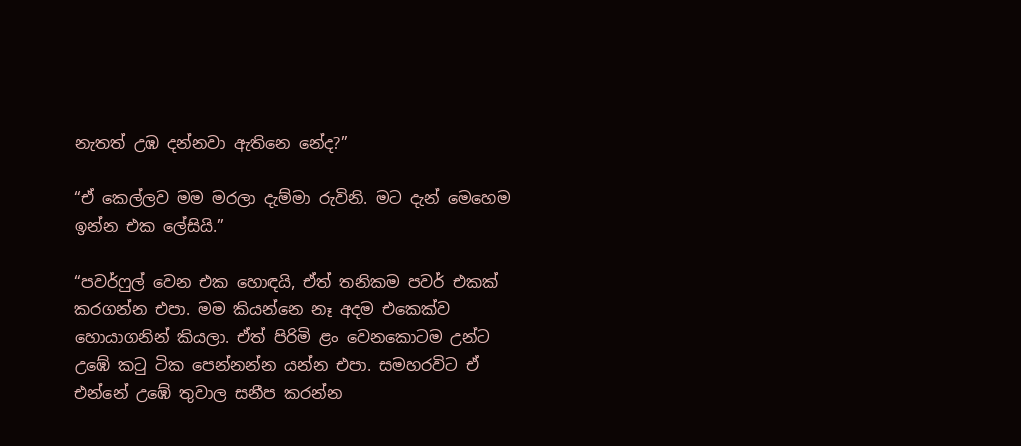නැතත් උඹ දන්නවා ඇතිනෙ නේද?”

“ඒ කෙල්ලව මම මරලා දැම්මා රුවිනි. මට දැන් මෙහෙම ඉන්න එක ලේසියි.”

“පවර්ෆුල් වෙන එක හොඳයි, ඒත් තනිකම පවර් එකක් කරගන්න එපා. මම කියන්නෙ නෑ අදම එකෙක්ව හොයාගනින් කියලා. ඒත් පිරිමි ළං වෙනකොටම උන්ට උඹේ කටු ටික පෙන්නන්න යන්න එපා. සමහරවිට ඒ එන්නේ උඹේ තුවාල සනීප කරන්න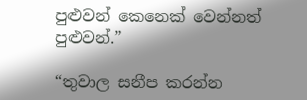පුළුවන් කෙනෙක් වෙන්නත් පුළුවන්.”

“තුවාල සනීප කරන්න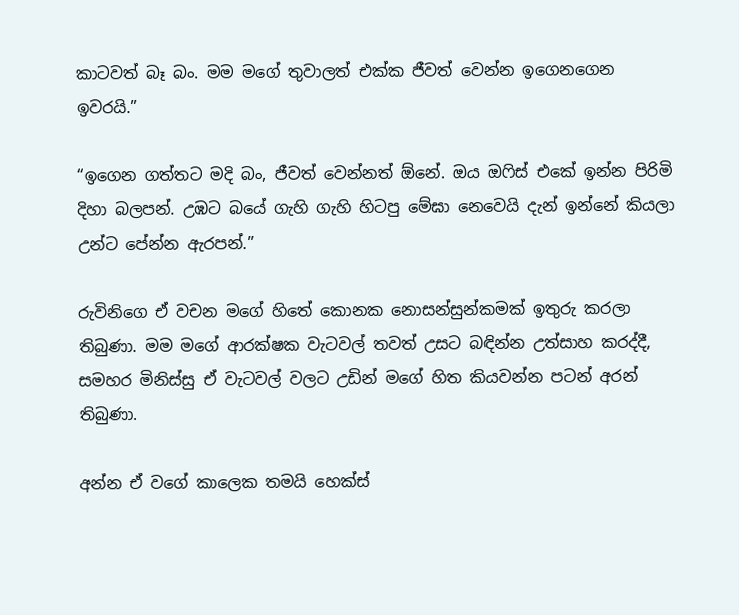කාටවත් බෑ බං. මම මගේ තුවාලත් එක්ක ජීවත් වෙන්න ඉගෙනගෙන ඉවරයි.”

“ඉගෙන ගත්තට මදි බං, ජීවත් වෙන්නත් ඕනේ. ඔය ඔෆිස් එකේ ඉන්න පිරිමි දිහා බලපන්. උඹට බයේ ගැහි ගැහි හිටපු මේඝා නෙවෙයි දැන් ඉන්නේ කියලා උන්ට පේන්න ඇරපන්.”

රුවිනිගෙ ඒ වචන මගේ හිතේ කොනක නොසන්සුන්කමක් ඉතුරු කරලා තිබුණා. මම මගේ ආරක්ෂක වැටවල් තවත් උසට බඳින්න උත්සාහ කරද්දී, සමහර මිනිස්සු ඒ වැටවල් වලට උඩින් මගේ හිත කියවන්න පටන් අරන් තිබුණා.

අන්න ඒ වගේ කාලෙක තමයි හෙක්ස්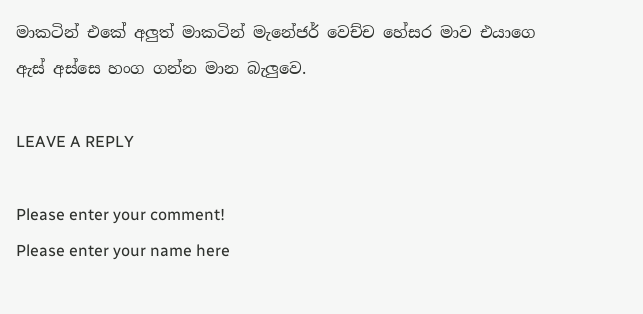මාකටින් එකේ අලුත් මාකටින් මැනේජර් වෙච්ච හේසර මාව එයාගෙ ඇස් අස්සෙ හංග ගන්න මාන බැලුවෙ.

LEAVE A REPLY

Please enter your comment!
Please enter your name here